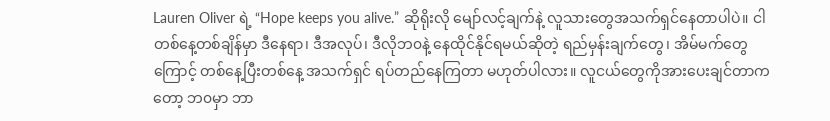Lauren Oliver ရဲ့ “Hope keeps you alive.” ဆိုရိုးလို မျော်လင့်ချက်နဲ့ လူသားတွေအသက်ရှင်နေတာပါပဲ။ ငါတစ်နေ့တစ်ချိန်မှာ ဒီနေရာ၊ ဒီအလုပ်၊ ဒီလိုဘ၀နဲ့ နေထိုင်နိုင်ရမယ်ဆိုတဲ့ ရည်မှန်းချက်တွေ၊ အိမ်မက်တွေကြောင့် တစ်နေ့ပြီးတစ်နေ့ အသက်ရှင် ရပ်တည်နေကြတာ မဟုတ်ပါလား။ လူငယ်တွေကိုအားပေးချင်တာကတော့ ဘ၀မှာ ဘာ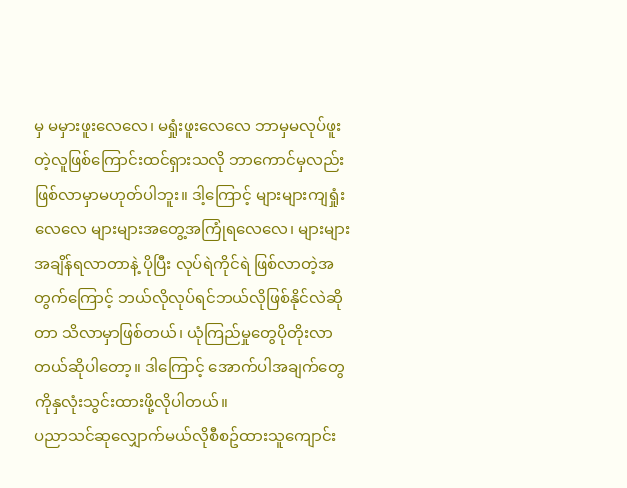မှ မမှားဖူးလေလေ၊ မရှုံးဖူးလေလေ ဘာမှမလုပ်ဖူးတဲ့လူဖြစ်ကြောင်းထင်ရှားသလို ဘာကောင်မှလည်းဖြစ်လာမှာမဟုတ်ပါဘူး။ ဒါ့ကြောင့် များများကျရှုံးလေလေ များများအတွေ့အကြုံရလေလေ၊ များများ အချိန်ရလာတာနဲ့ ပိုပြီး လုပ်ရဲကိုင်ရဲ ဖြစ်လာတဲ့အတွက်ကြောင့် ဘယ်လိုလုပ်ရင်ဘယ်လိုဖြစ်နိုင်လဲဆိုတာ သိလာမှာဖြစ်တယ်၊ ယုံကြည်မှုတွေပိုတိုးလာတယ်ဆိုပါတော့။ ဒါကြောင့် အောက်ပါအချက်တွေကိုနှလုံးသွင်းထားဖို့လိုပါတယ်။
ပညာသင်ဆုလျှောက်မယ်လိုစီစဥ်ထားသူကျောင်း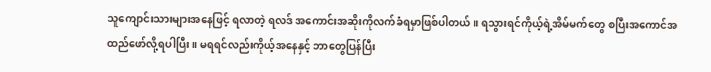သူကျောင်းသားများအနေဖြင့် ရလာတဲ့ ရလဒ် အကောင်းအဆိုးကိုလက်ခံရမှာဖြစ်ပါတယ်။ ရသွားရင်ကိုယ့်ရဲ့အိမ်မက်တွေ စပြီးအကောင်အထည်ဖော်လို့ရပါပြီး။ မရရင်လည်းကိုယ့်အနေနှင့် ဘာတွေပြန်ပြီး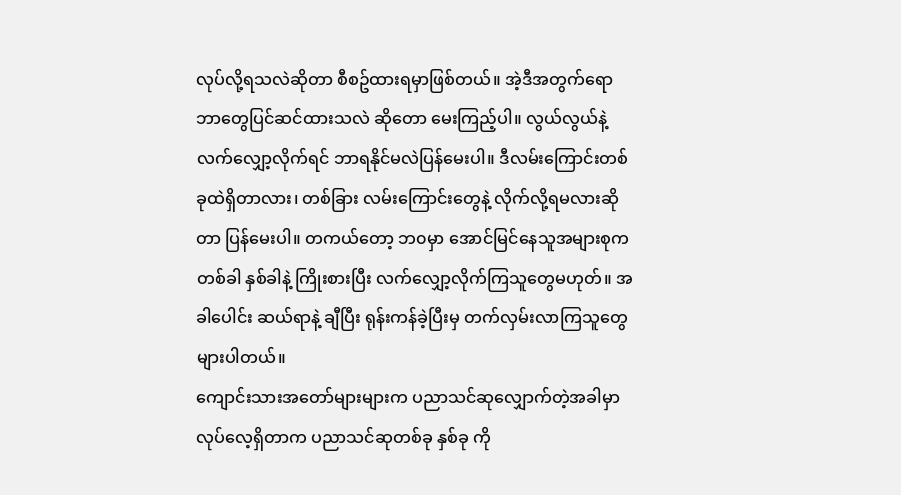လုပ်လို့ရသလဲဆိုတာ စီစဥ်ထားရမှာဖြစ်တယ်။ အဲ့ဒီအတွက်ရောဘာတွေပြင်ဆင်ထားသလဲ ဆိုတော မေးကြည့်ပါ။ လွယ်လွယ်နဲ့လက်လျှော့လိုက်ရင် ဘာရနိုင်မလဲပြန်မေးပါ။ ဒီလမ်းကြောင်းတစ်ခုထဲရှိတာလား၊ တစ်ခြား လမ်းကြောင်းတွေနဲ့ လိုက်လို့ရမလားဆိုတာ ပြန်မေးပါ။ တကယ်တော့ ဘ၀မှာ အောင်မြင်နေသူအများစုက တစ်ခါ နှစ်ခါနဲ့ ကြိုးစားပြီး လက်လျှော့လိုက်ကြသူတွေမဟုတ်။ အခါပေါင်း ဆယ်ရာနဲ့ ချီပြီး ရုန်းကန်ခဲ့ပြီးမှ တက်လှမ်းလာကြသူတွေများပါတယ်။
ကျောင်းသားအတော်များများက ပညာသင်ဆုလျှောက်တဲ့အခါမှာ လုပ်လေ့ရှိတာက ပညာသင်ဆုတစ်ခု နှစ်ခု ကို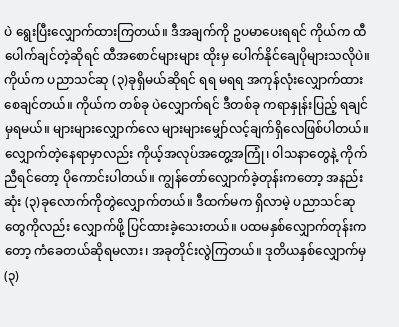ပဲ ရွေးပြီးလျှောက်ထားကြတယ်။ ဒီအချက်ကို ဥပမာပေးရရင် ကိုယ်က ထီပေါက်ချင်တဲ့ဆိုရင် ထီအစောင်များများ ထိုးမှ ပေါက်နိုင်ချေပိုများသလိုပဲ။ ကိုယ်က ပညာသင်ဆု (၃)ခုရှိမယ်ဆိုရင် ရရ မရရ အကုန်လုံးလျှောက်ထားစေချင်တယ်။ ကိုယ်က တစ်ခု ပဲလျှောက်ရင် ဒီတစ်ခု ကရာနှုန်းပြည့် ရချင်မှရမယ်။ များများလျှောက်လေ များများမျှော်လင့်ချက်ရှိလေဖြစ်ပါတယ်။ လျှောက်တဲ့နေရာမှာလည်း ကိုယ့်အလုပ်အတွေ့အကြုံ၊ ၀ါသနာတွေနဲ့ ကိုက်ညီရင်တော့ ပိုကောင်းပါတယ်။ ကျွန်တော်လျှောက်ခဲ့တုန်းကတော့ အနည်းဆုံး (၃)ခုလောက်ကိုတွဲလျှောက်တယ်။ ဒီထက်မက ရှိလာမဲ့ ပညာသင်ဆုတွေကိုလည်း လျှောက်ဖို့ ပြင်ထားခဲ့သေးတယ်။ ပထမနှစ်လျှောက်တုန်းကတော့ ကံခေတယ်ဆိုရမလား၊ အခုတိုင်းလွဲကြတယ်။ ဒုတိယနှစ်လျှောက်မှ (၃)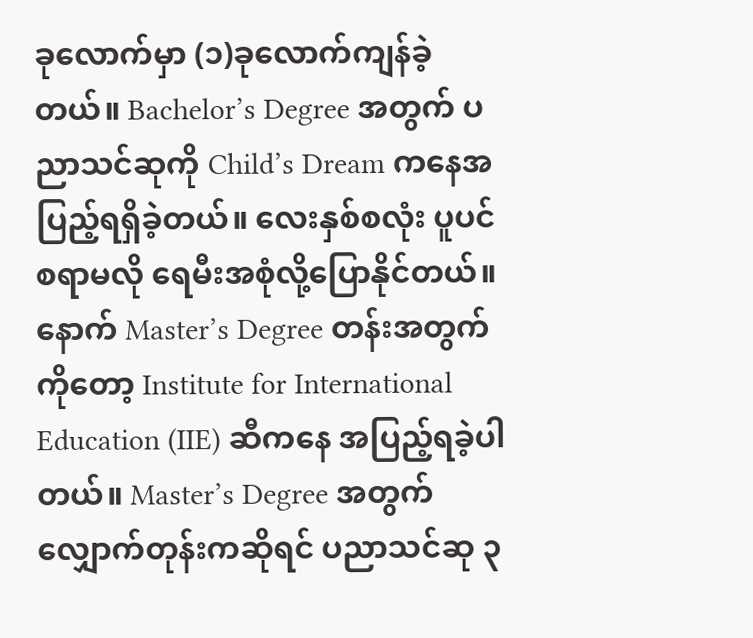ခုလောက်မှာ (၁)ခုလောက်ကျန်ခဲ့တယ်။ Bachelor’s Degree အတွက် ပညာသင်ဆုကို Child’s Dream ကနေအပြည့်ရရှိခဲ့တယ်။ လေးနှစ်စလုံး ပူပင်စရာမလို ရေမီးအစုံလို့ပြောနိုင်တယ်။ နောက် Master’s Degree တန်းအတွက်ကိုတော့ Institute for International Education (IIE) ဆီကနေ အပြည့်ရခဲ့ပါတယ်။ Master’s Degree အတွက်လျှောက်တုန်းကဆိုရင် ပညာသင်ဆု ၃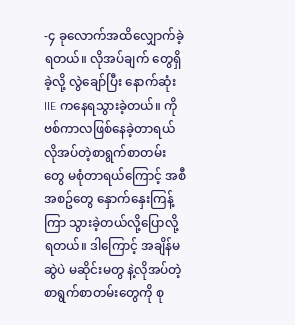-၄ ခုလောက်အထိလျှောက်ခဲ့ရတယ်။ လိုအပ်ချက် တွေရှိခဲ့လို့ လွဲချော်ပြီး နောက်ဆုံး IIE ကနေရသွားခဲ့တယ်။ ကိုဗစ်ကာလဖြစ်နေခဲ့တာရယ် လိုအပ်တဲ့စာရွက်စာတမ်းတွေ မစုံတာရယ်ကြောင့် အစီအစဥ်တွေ နှောက်နှေးကြန့်ကြာ သွားခဲ့တယ်လို့ပြောလို့ရတယ်။ ဒါကြောင့် အချိန်မဆွဲပဲ မဆိုင်းမတွ နဲ့လိုအပ်တဲ့ စာရွက်စာတမ်းတွေကို စု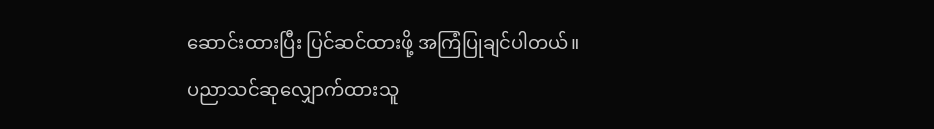ဆောင်းထားပြီး ပြင်ဆင်ထားဖို့ အကြံပြုချင်ပါတယ်။
ပညာသင်ဆုလျှောက်ထားသူ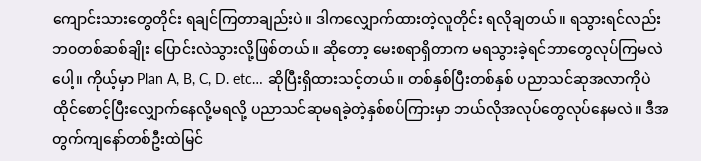ကျောင်းသားတွေတိုင်း ရချင်ကြတာချည်းပဲ။ ဒါကလျှောက်ထားတဲ့လူတိုင်း ရလိုချတယ်။ ရသွားရင်လည်း ဘ၀တစ်ဆစ်ချိုး ပြောင်းလဲသွားလို့ဖြစ်တယ်။ ဆိုတော့ မေးစရာရှိတာက မရသွားခဲ့ရင်ဘာတွေလုပ်ကြမလဲပေါ့။ ကိုယ့်မှာ Plan A, B, C, D. etc… ဆိုပြီးရှိထားသင့်တယ်။ တစ်နှစ်ပြီးတစ်နှစ် ပညာသင်ဆုအလာကိုပဲ ထိုင်စောင့်ပြီးလျှောက်နေလို့မရလို့ ပညာသင်ဆုမရခဲ့တဲ့နှစ်စပ်ကြားမှာ ဘယ်လိုအလုပ်တွေလုပ်နေမလဲ။ ဒီအတွက်ကျနော်တစ်ဦးထဲမြင်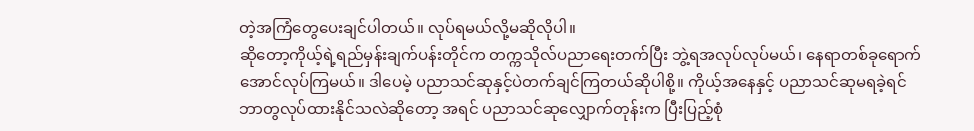တဲ့အကြံတွေပေးချင်ပါတယ်။ လုပ်ရမယ်လို့မဆိုလိုပါ။
ဆိုတော့ကိုယ့်ရဲ့ရည်မှန်းချက်ပန်းတိုင်က တက္ကသိုလ်ပညာရေးတက်ပြီး ဘွဲ့ရအလုပ်လုပ်မယ်၊ နေရာတစ်ခုရောက်အောင်လုပ်ကြမယ်။ ဒါပေမဲ့ ပညာသင်ဆုနှင့်ပဲတက်ချင်ကြတယ်ဆိုပါစို့။ ကိုယ့်အနေနှင့် ပညာသင်ဆုမရခဲ့ရင် ဘာတွလုပ်ထားနိုင်သလဲဆိုတော့ အရင် ပညာသင်ဆုလျှောက်တုန်းက ပြီးပြည့်စုံ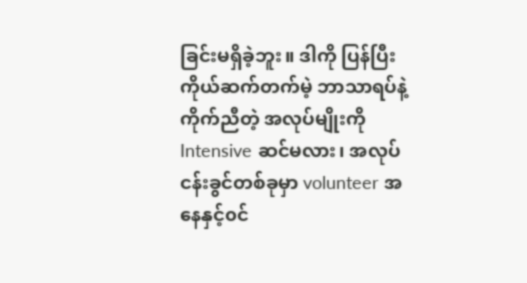ခြင်းမရှိခဲ့ဘူး။ ဒါကို ပြန်ပြီး ကိုယ်ဆက်တက်မဲ့ ဘာသာရပ်နဲ့ကိုက်ညီတဲ့ အလုပ်မျိုးကို Intensive ဆင်မလား၊ အလုပ်ငန်းခွင်တစ်ခုမှာ volunteer အနေနှင့်၀င်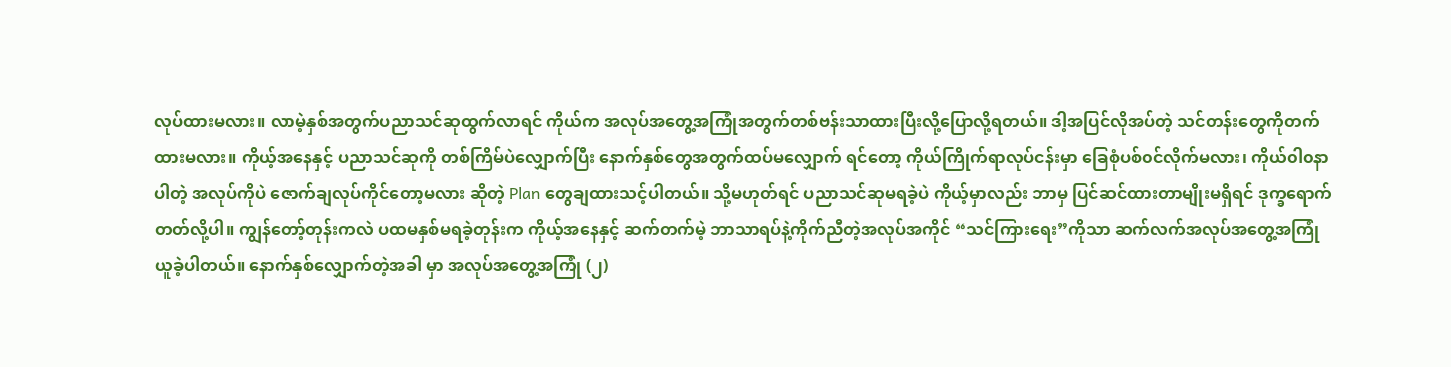လုပ်ထားမလား။ လာမဲ့နှစ်အတွက်ပညာသင်ဆုထွက်လာရင် ကိုယ်က အလုပ်အတွေ့အကြုံအတွက်တစ်ဗန်းသာထားပြီးလို့ပြောလို့ရတယ်။ ဒါ့အပြင်လိုအပ်တဲ့ သင်တန်းတွေကိုတက်ထားမလား။ ကိုယ့်အနေနှင့် ပညာသင်ဆုကို တစ်ကြိမ်ပဲလျှောက်ပြီး နောက်နှစ်တွေအတွက်ထပ်မလျှောက် ရင်တော့ ကိုယ်ကြိုက်ရာလုပ်ငန်းမှာ ခြေစုံပစ်၀င်လိုက်မလား၊ ကိုယ်၀ါ၀နာပါတဲ့ အလုပ်ကိုပဲ ဇောက်ချလုပ်ကိုင်တော့မလား ဆိုတဲ့ Plan တွေချထားသင့်ပါတယ်။ သို့မဟုတ်ရင် ပညာသင်ဆုမရခဲ့ပဲ ကိုယ့်မှာလည်း ဘာမှ ပြင်ဆင်ထားတာမျိုးမရှိရင် ဒုက္ခရောက်တတ်လို့ပါ။ ကျွန်တော့်တုန်းကလဲ ပထမနှစ်မရခဲ့တုန်းက ကိုယ့်အနေနှင့် ဆက်တက်မဲ့ ဘာသာရပ်နဲ့ကိုက်ညီတဲ့အလုပ်အကိုင် “သင်ကြားရေး”ကိုသာ ဆက်လက်အလုပ်အတွေ့အကြုံယူခဲ့ပါတယ်။ နောက်နှစ်လျှောက်တဲ့အခါ မှာ အလုပ်အတွေ့အကြုံ (၂)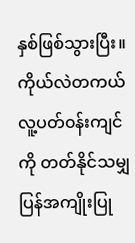နှစ်ဖြစ်သွားပြီး။ ကိုယ်လဲတကယ်လူ့ပတ်၀န်းကျင်ကို တတ်နိုင်သမျှပြန်အကျိုးပြု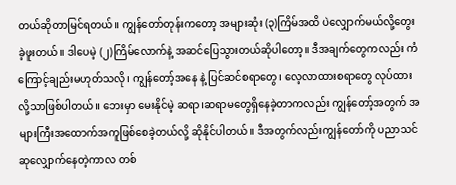တယ်ဆိုတာမြင်ရတယ်။ ကျွန်တော်တုန်းကတော့ အများဆုံး (၃)ကြိမ်အထိ ပဲလျှောက်မယ်လို့တွေးခဲ့ဖူးတယ်။ ဒါပေမဲ့ (၂)ကြိမ်လောက်နဲ့ အဆင်ပြေသွားတယ်ဆိုပါတော့။ ဒီအချက်တွေကလည်း ကံကြောင့်ချည်းမဟုတ်သလို၊ ကျွန်တော့်အနေ နဲ့ ပြင်ဆင်စရာတွေ၊ လေ့လာထားစရာတွေ လုပ်ထားလို့သာဖြစ်ပါတယ်။ ဘေးမှာ မေးနိုင်မဲ့ ဆရာ၊ဆရာမတွေရှိနေခဲ့တာကလည်း ကျွန်တော့်အတွက် အများကြီးအထောက်အကူဖြစ်စေခဲ့တယ်လို့ ဆိုနိုင်ပါတယ်။ ဒီအတွက်လည်းကျွန်တော်ကို ပညာသင်ဆုလျှောက်နေတဲ့ကာလ တစ်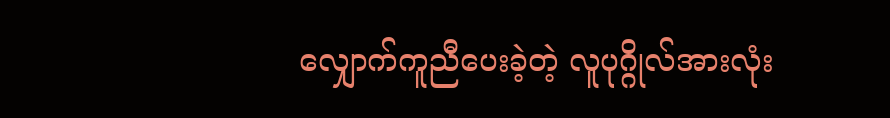လျှောက်ကူညီပေးခဲ့တဲ့ လူပုဂ္ဂိုလ်အားလုံး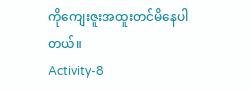ကိုကျေးဇူးအထူးတင်မိနေပါတယ်။
Activity-8